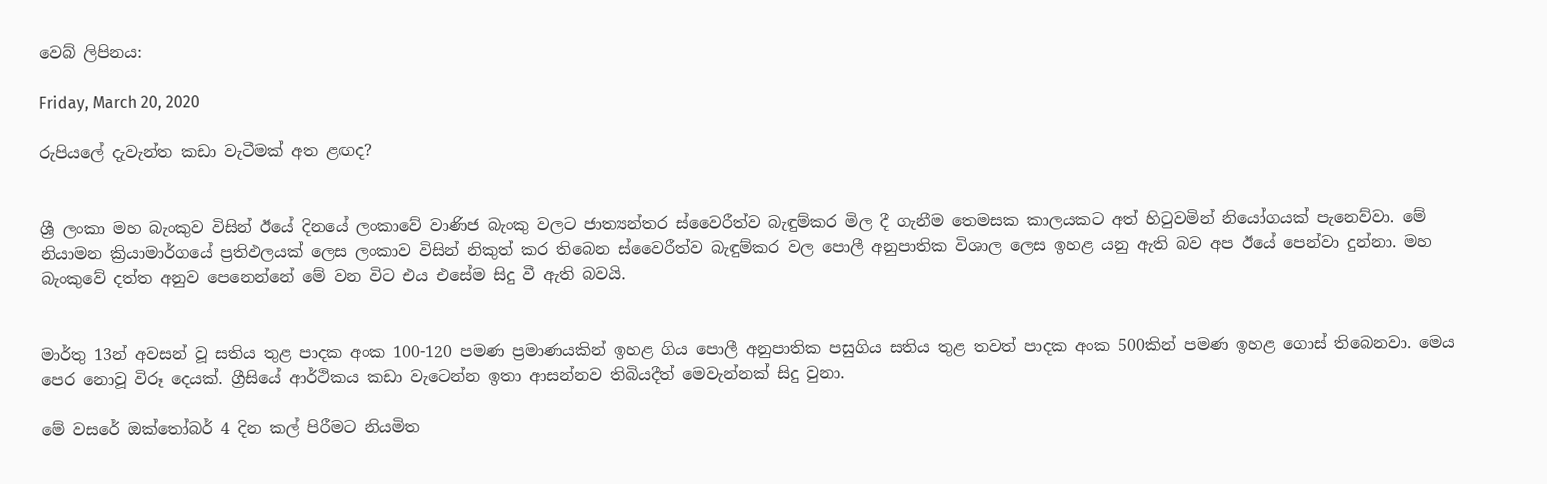වෙබ් ලිපිනය:

Friday, March 20, 2020

රුපියලේ දැවැන්ත කඩා වැටීමක් අත ළඟද?


ශ්‍රී ලංකා මහ බැංකුව විසින් ඊයේ දිනයේ ලංකාවේ වාණිජ බැංකු වලට ජාත්‍යන්තර ස්වෛරීත්ව බැඳුම්කර මිල දී ගැනීම තෙමසක කාලයකට අත් හිටුවමින් නියෝගයක් පැනෙව්වා. මේ නියාමන ක්‍රියාමාර්ගයේ ප්‍රතිඵලයක් ලෙස ලංකාව විසින් නිකුත් කර තිබෙන ස්වෛරීත්ව බැඳුම්කර වල පොලී අනුපාතික විශාල ලෙස ඉහළ යනු ඇති බව අප ඊයේ පෙන්වා දුන්නා. මහ බැංකුවේ දත්ත අනුව පෙනෙන්නේ මේ වන විට එය එසේම සිදු වී ඇති බවයි.


මාර්තු 13න් අවසන් වූ සතිය තුළ පාදක අංක 100-120 පමණ ප්‍රමාණයකින් ඉහළ ගිය පොලී අනුපාතික පසුගිය සතිය තුළ තවත් පාදක අංක 500කින් පමණ ඉහළ ගොස් තිබෙනවා. මෙය පෙර නොවූ විරූ දෙයක්. ග්‍රීසියේ ආර්ථිකය කඩා වැටෙන්න ඉතා ආසන්නව තිබියදීත් මෙවැන්නක් සිදු වුනා.

මේ වසරේ ඔක්තෝබර් 4 දින කල් පිරීමට නියමිත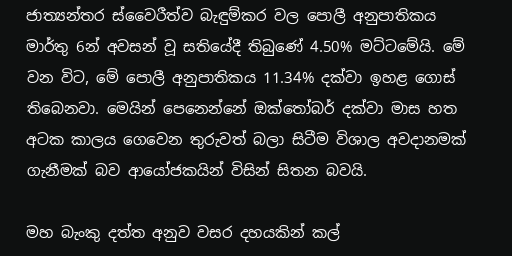ජාත්‍යන්තර ස්වෛරීත්ව බැඳුම්කර වල පොලී අනුපාතිකය මාර්තු 6න් අවසන් වූ සතියේදී තිබුණේ 4.50% මට්ටමේයි. මේ වන විට, මේ පොලී අනුපාතිකය 11.34% දක්වා ඉහළ ගොස් තිබෙනවා. මෙයින් පෙනෙන්නේ ඔක්තෝබර් දක්වා මාස හත අටක කාලය ගෙවෙන තුරුවත් බලා සිටීම විශාල අවදානමක් ගැනීමක් බව ආයෝජකයින් විසින් සිතන බවයි.

මහ බැංකු දත්ත අනුව වසර දහයකින් කල්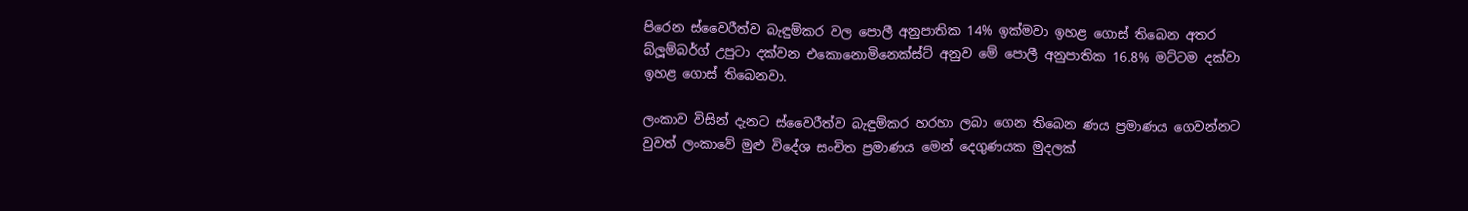පිරෙන ස්වෛරීත්ව බැඳුම්කර වල පොලී අනුපාතික 14% ඉක්මවා ඉහළ ගොස් තිබෙන අතර බ්ලූම්බර්ග් උපුටා දක්වන එකොනොමිනෙක්ස්ට් අනුව මේ පොලී අනුපාතික 16.8% මට්ටම දක්වා ඉහළ ගොස් තිබෙනවා.

ලංකාව විසින් දැනට ස්වෛරීත්ව බැඳුම්කර හරහා ලබා ගෙන තිබෙන ණය ප්‍රමාණය ගෙවන්නට වුවත් ලංකාවේ මුළු විදේශ සංචිත ප්‍රමාණය මෙන් දෙගුණයක මුදලක්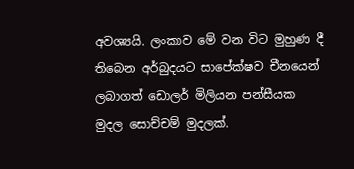අවශ්‍යයි. ලංකාව මේ වන විට මුහුණ දී තිබෙන අර්බුදයට සාපේක්ෂව චීනයෙන් ලබාගත් ඩොලර් මිලියන පන්සීයක මුදල සොච්චම් මුදලක්.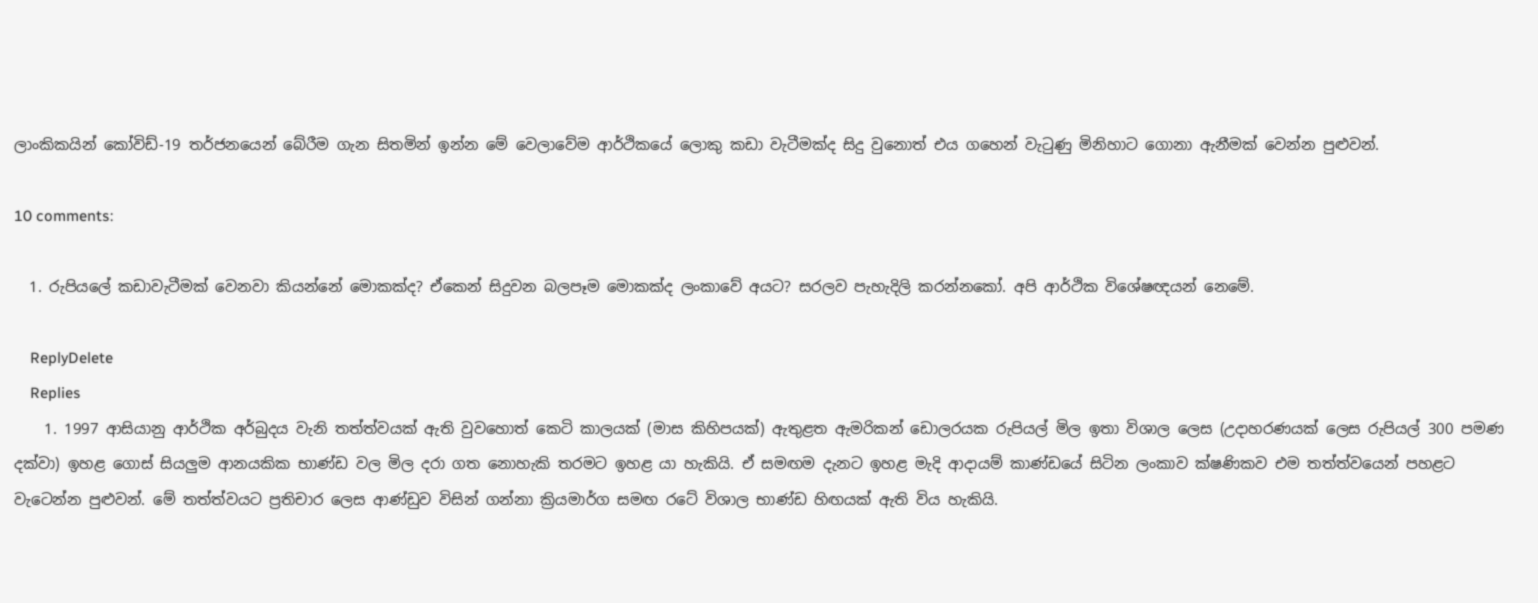ලාංකිකයින් කෝවිඩ්-19 තර්ජනයෙන් බේරීම ගැන සිතමින් ඉන්න මේ වෙලාවේම ආර්ථිකයේ ලොකු කඩා වැටීමක්ද සිදු වුනොත් එය ගහෙන් වැටුණු මිනිහාට ගොනා ඇනීමක් වෙන්න පුළුවන්.

10 comments:

  1. රුපියලේ කඩාවැටීමක් වෙනවා කියන්නේ මොකක්ද? ඒකෙන් සිදුවන බලපෑම මොකක්ද ලංකාවේ අයට? සරලව පැහැදිලි කරන්නකෝ. අපි ආර්ථික විශේෂඥයන් නෙමේ.

    ReplyDelete
    Replies
    1. 1997 ආසියානු ආර්ථික අර්බුදය වැනි තත්ත්වයක් ඇති වුවහොත් කෙටි කාලයක් (මාස කිහිපයක්) ඇතුළත ඇමරිකන් ඩොලරයක රුපියල් මිල ඉතා විශාල ලෙස (උදාහරණයක් ලෙස රුපියල් 300 පමණ දක්වා) ඉහළ ගොස් සියලුම ආනයකික භාණ්ඩ වල මිල දරා ගත නොහැකි තරමට ඉහළ යා හැකියි. ඒ සමඟම දැනට ඉහළ මැදි ආදායම් කාණ්ඩයේ සිටින ලංකාව ක්ෂණිකව එම තත්ත්වයෙන් පහළට වැටෙන්න පුළුවන්. මේ තත්ත්වයට ප්‍රතිචාර ලෙස ආණ්ඩුව විසින් ගන්නා ක්‍රියමාර්ග සමඟ රටේ විශාල භාණ්ඩ හිඟයක් ඇති විය හැකියි.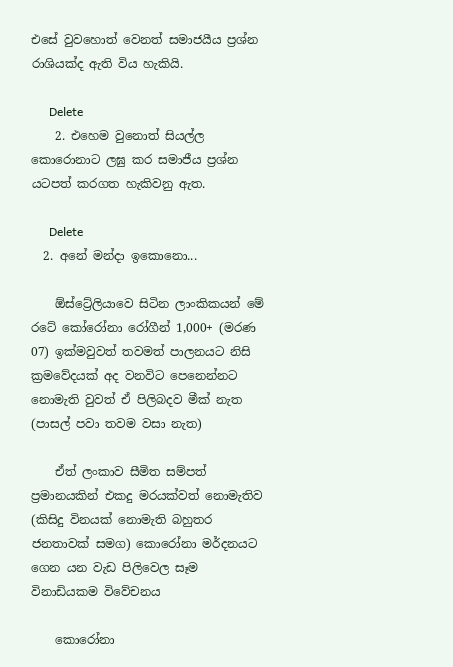එසේ වුවහොත් වෙනත් සමාජයීය ප්‍රශ්න රාශියක්ද ඇති විය හැකියි.

      Delete
    2. එහෙම වුනොත් සියල්ල කොරොනාට ලඝු කර සමාජීය ප්‍රශ්න යටපත් කරගත හැකිවනු ඇත.

      Delete
  2. අනේ මන්දා ඉකොනො...

    ඕස්ට්‍රේලියාවෙ සිටින ලාංකිකයන් මේ රටේ කෝරෝනා රෝගීන් 1,000+ (මරණ 07) ඉක්මවුවත් තවමත් පාලනයට නිසි ක්‍රමවේදයක් අද වනවිට පෙනෙන්නට නොමැති වුවත් ඒ පිලිබදව මීක් නැත (පාසල් පවා තවම වසා නැත)

    ඒත් ලංකාව සීමිත සම්පත් ප්‍රමානයකින් එකදු මරයක්වත් නොමැතිව (කිසිදු විනයක් නොමැති බහුතර ජනතාවක් සමග) කොරෝනා මර්දනයට ගෙන යන වැඩ පිලිවෙල සෑම විනාඩියකම විවේචනය

    කොරෝනා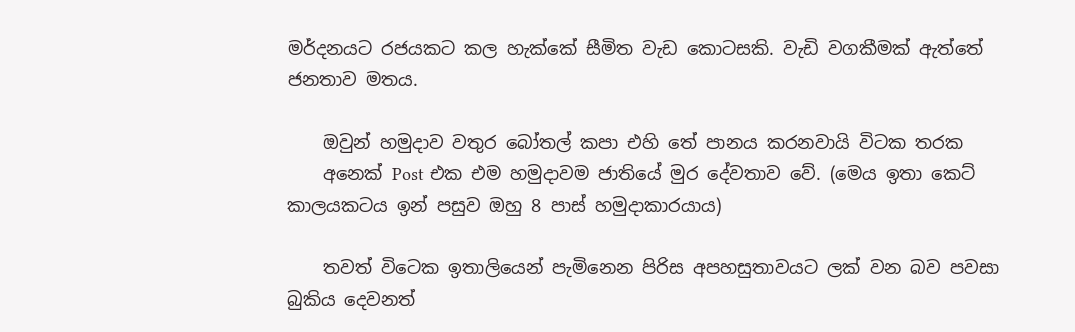මර්දනයට රජයකට කල හැක්කේ සීමිත වැඩ කොටසකි. වැඩි වගකීමක් ඇත්තේ ජනතාව මතය.

    ඔවුන් හමුදාව වතුර බෝතල් කපා එහි තේ පානය කරනවායි විටක තරක
    අනෙක් Post එක එම හමුදාවම ජාතියේ මුර දේවතාව වේ. (මෙය ඉතා කෙට් කාලයකටය ඉන් පසුව ඔහු 8 පාස් හමුදාකාරයාය)

    තවත් විටෙක ඉතාලියෙන් පැමිනෙන පිරිස අපහසුතාවයට ලක් වන බව පවසා බුකිය දෙවනත්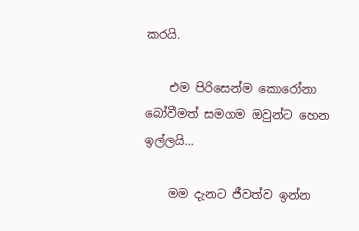කරයි.

    එම පිරිසෙන්ම කොරෝනා බෝවීමත් සමගම ඔවුන්ට හෙන ඉල්ලයි...

    මම දැනට ජීවත්ව ඉන්න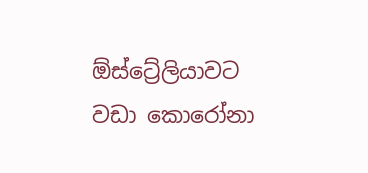ඕස්ට්‍රේලියාවට වඩා කොරෝනා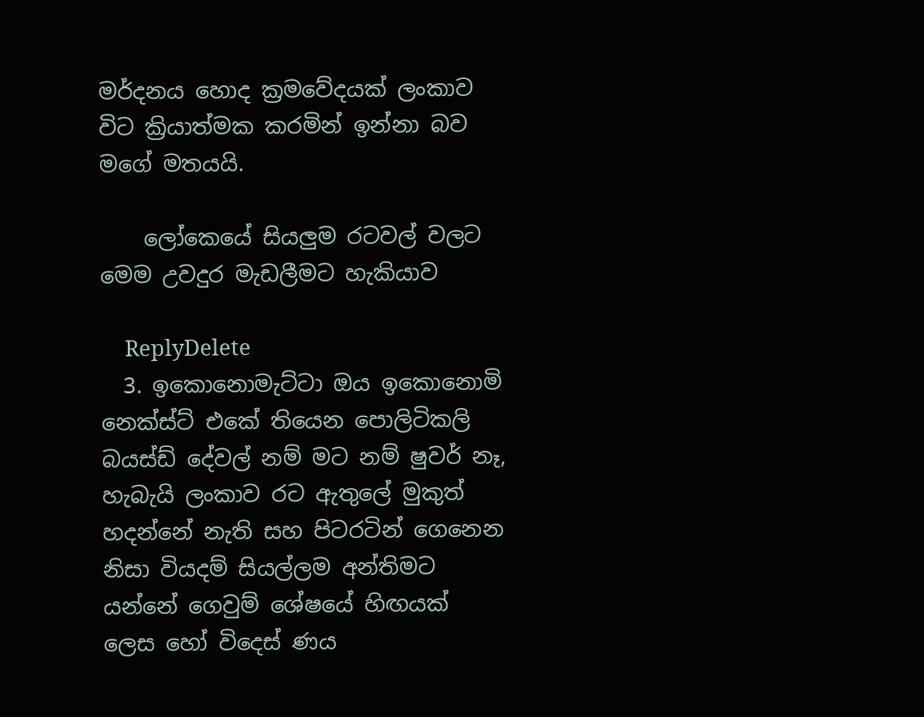මර්දනය හොද ක්‍රමවේදයක් ලංකාව විට ක්‍රියාත්මක කරමින් ඉන්නා බව මගේ මතයයි.

    ලෝකෙයේ සියලුම රටවල් වලට මෙම උවදුර මැඩලීමට හැකියාව

    ReplyDelete
  3. ඉකොනොමැට්ටා ඔය ඉකොනොමි නෙක්ස්ට් එකේ තියෙන පොලිටිකලි බයස්ඩ් දේවල් නම් මට නම් ෂුවර් නෑ, හැබැයි ලංකාව රට ඇතුලේ මුකුත් හදන්නේ නැති සහ පිටරටින් ගෙනෙන නිසා වියදම් සියල්ලම අන්තිමට යන්නේ ගෙවුම් ශේෂයේ හිඟයක් ලෙස හෝ විදෙස් ණය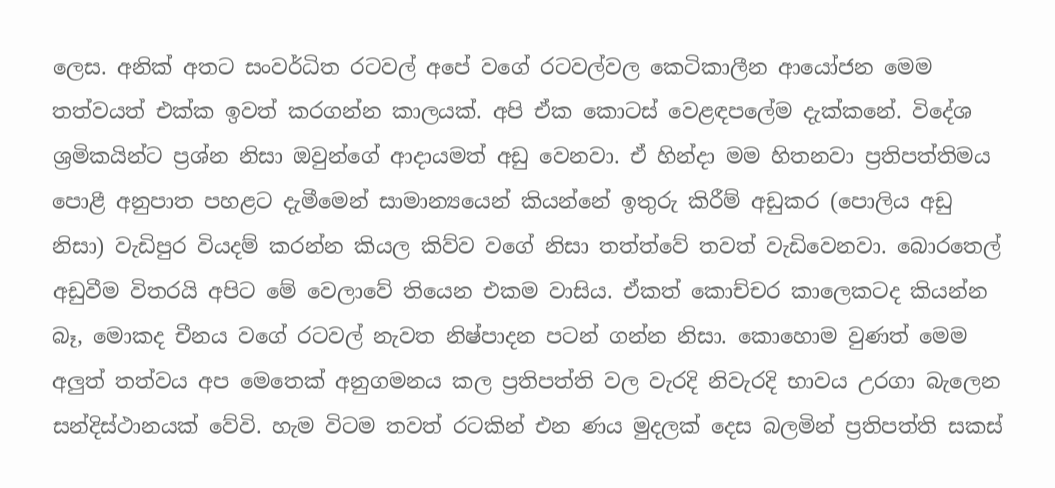ලෙස. අනික් අතට සංවර්ධිත රටවල් අපේ වගේ රටවල්වල කෙටිකාලීන ආයෝජන මෙම තත්වයත් එක්ක ඉවත් කරගන්න කාලයක්. අපි ඒක කොටස් වෙළඳපලේම දැක්කනේ. විදේශ ශ්‍රමිකයින්ට ප්‍රශ්න නිසා ඔවුන්ගේ ආදායමත් අඩු වෙනවා. ඒ හින්දා මම හිතනවා ප්‍රතිපත්තිමය පොළී අනුපාත පහළට දැමීමෙන් සාමාන්‍යයෙන් කියන්නේ ඉතුරු කිරීම් අඩුකර (පොලිය අඩු නිසා) වැඩිපුර වියදම් කරන්න කියල කිව්ව වගේ නිසා තත්ත්වේ තවත් වැඩිවෙනවා. බොරතෙල් අඩුවීම විතරයි අපිට මේ වෙලාවේ තියෙන එකම වාසිය. ඒකත් කොච්චර කාලෙකටද කියන්න බෑ, මොකද චීනය වගේ රටවල් නැවත නිෂ්පාදන පටන් ගන්න නිසා. කොහොම වුණත් මෙම අලුත් තත්වය අප මෙතෙක් අනුගමනය කල ප්‍රතිපත්ති වල වැරදි නිවැරදි භාවය උරගා බැලෙන සන්දිස්ථානයක් වේවි. හැම විටම තවත් රටකින් එන ණය මුදලක් දෙස බලමින් ප්‍රතිපත්ති සකස්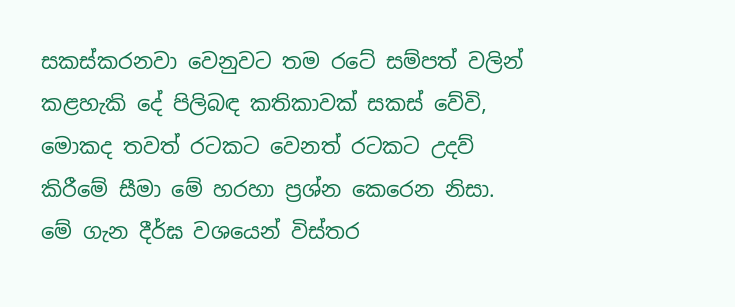සකස්කරනවා වෙනුවට තම රටේ සම්පත් වලින් කළහැකි දේ පිලිබඳ කතිකාවක් සකස් වේවි, මොකද තවත් රටකට වෙනත් රටකට උදව් කිරීමේ සීමා මේ හරහා ප්‍රශ්න කෙරෙන නිසා. මේ ගැන දීර්ඝ වශයෙන් විස්තර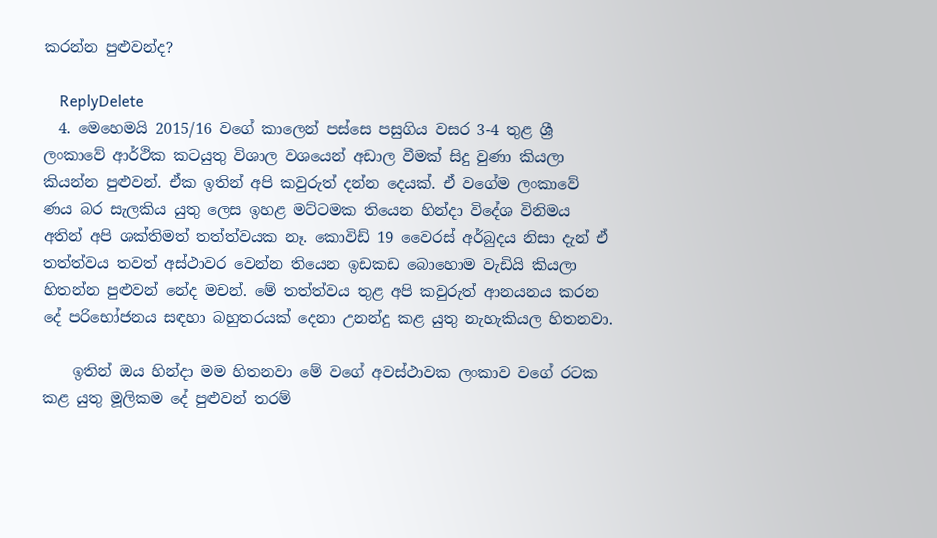කරන්න පුළුවන්ද?

    ReplyDelete
  4. මෙහෙමයි 2015/16 වගේ කාලෙන් පස්සෙ පසුගිය වසර 3-4 තුළ ශ්‍රී ලංකාවේ ආර්ථික කටයුතු විශාල වශයෙන් අඩාල වීමක් සිදු වුණා කියලා කියන්න පුළුවන්. ඒක ඉතින් අපි කවුරුත් දන්න දෙයක්. ඒ වගේම ලංකාවේ ණය බර සැලකිය යුතු ලෙස ඉහළ මට්ටමක තියෙන හින්දා විදේශ විනිමය අතින් අපි ශක්තිමත් තත්ත්වයක නෑ. කොවිඩ් 19 වෛරස් අර්බුදය නිසා දැන් ඒ තත්ත්වය තවත් අස්ථාවර වෙන්න තියෙන ඉඩකඩ බොහොම වැඩියි කියලා හිතන්න පුළුවන් නේද මචන්. මේ තත්ත්වය තුළ අපි කවුරුත් ආනයනය කරන දේ පරිභෝජනය සඳහා බහුතරයක් දෙනා උනන්දු කළ යුතු නැහැකියල හිතනවා.

    ඉතින් ඔය හින්දා මම හිතනවා මේ වගේ අවස්ථාවක ලංකාව වගේ රටක කළ යුතු මූලිකම දේ පුළුවන් තරම්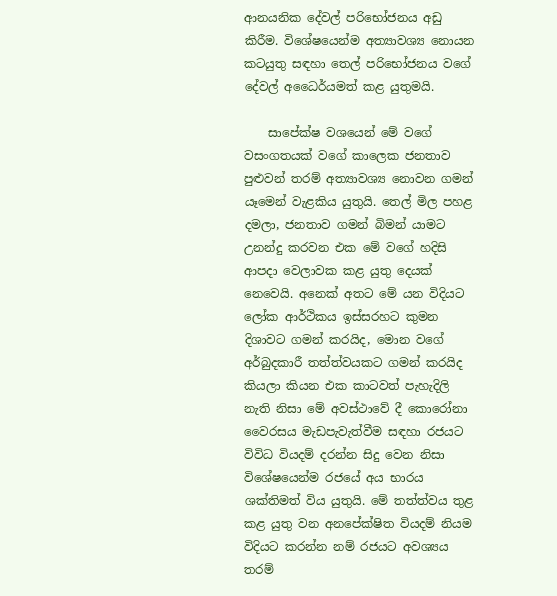ආනයනික දේවල් පරිභෝජනය අඩු කිරීම. විශේෂයෙන්ම අත්‍යාවශ්‍ය නොයන කටයුතු සඳහා තෙල් පරිභෝජනය වගේ දේවල් අධෛර්යමත් කළ යුතුමයි.

    සාපේක්ෂ වශයෙන් මේ වගේ වසංගතයක් වගේ කාලෙක ජනතාව පුළුවන් තරම් අත්‍යාවශ්‍ය නොවන ගමන් යෑමෙන් වැළකිය යුතුයි. තෙල් මිල පහළ දමලා, ජනතාව ගමන් බිමන් යාමට උනන්දු කරවන එක මේ වගේ හදිසි ආපදා වෙලාවක කළ යුතු දෙයක් නෙවෙයි. අනෙක් අතට මේ යන විදියට ලෝක ආර්ථිකය ඉස්සරහට කුමන දිශාවට ගමන් කරයිද, මොන වගේ අර්බුදකාරී තත්ත්වයකට ගමන් කරයිද කියලා කියන එක කාටවත් පැහැදිලි නැති නිසා මේ අවස්ථාවේ දී කොරෝනා වෛරසය මැඩපැවැත්වීම සඳහා රජයට විවිධ වියදම් දරන්න සිදු වෙන නිසා විශේෂයෙන්ම රජයේ අය භාරය ශක්තිමත් විය යුතුයි. මේ තත්ත්වය තුළ කළ යුතු වන අනපේක්ෂිත වියදම් නියම විදියට කරන්න නම් රජයට අවශ්‍යය තරම්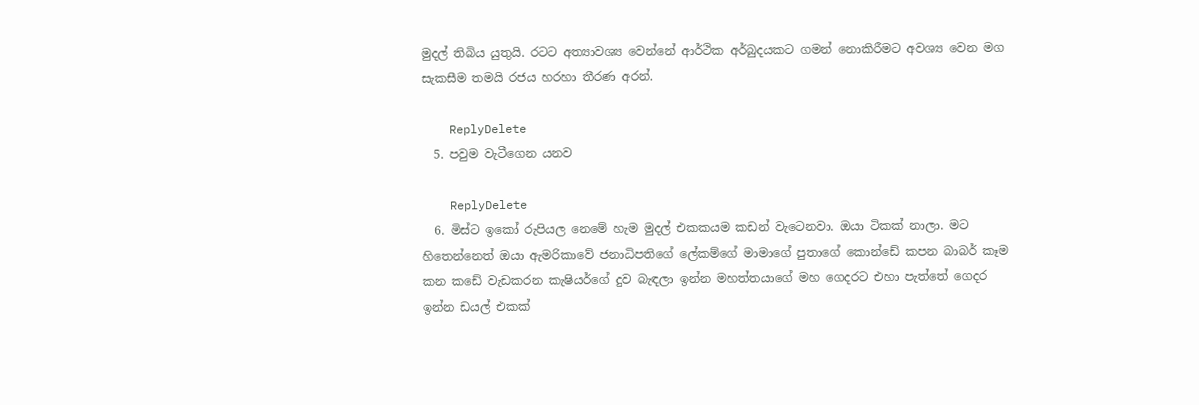මුදල් තිබිය යුතුයි. රටට අත්‍යාවශ්‍ය වෙන්නේ ආර්ථික අර්බුදයකට ගමන් නොකිරීමට අවශ්‍ය වෙන මග සැකසීම තමයි රජය හරහා තීරණ අරන්.

    ReplyDelete
  5. පවුම වැටීගෙන යනව

    ReplyDelete
  6. මිස්ට ඉකෝ රුපියල නෙමේ හැම මුදල් එකකයම කඩන් වැටෙනවා. ඔයා ටිකක් නාලා. මට හිතෙන්නෙත් ඔයා ඇමරිකාවේ ජනාධිපතිගේ ලේකම්ගේ මාමාගේ පුතාගේ කොන්ඩේ කපන බාබර් කෑම කන කඩේ වැඩකරන කැෂියර්ගේ දුව බැඳලා ඉන්න මහත්තයාගේ මහ ගෙදරට එහා පැත්තේ ගෙදර ඉන්න ඩයල් එකක්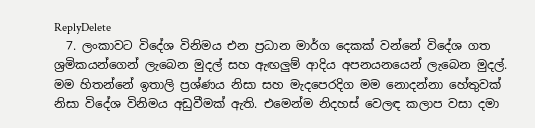ReplyDelete
  7. ලංකාවට විදේශ විනිමය එන ප්‍රධාන මාර්ග දෙකක් වන්නේ විදේශ ගත ශ්‍රමිකයන්ගෙන් ලැබෙන මුදල් සහ ඇඟලුම් ආදිය අපනයනයෙන් ලැබෙන මුදල්. මම හිතන්නේ ඉතාලි ප්‍රශ්ණය නිසා සහ මැදපෙරදිග මම නොදන්නා හේතුවක් නිසා විදේශ විනිමය අඩුවීමක් ඇති. එමෙන්ම නිදහස් වෙලඳ කලාප වසා දමා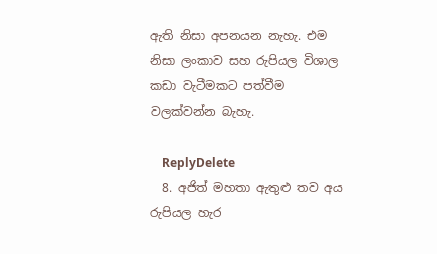ඇති නිසා අපනයන නැහැ. එම නිසා ලංකාව සහ රුපියල විශාල කඩා වැටීමකට පත්වීම වලක්වන්න බැහැ.

    ReplyDelete
  8. අජිත් මහතා ඇතුළු තව අය රුපියල හැර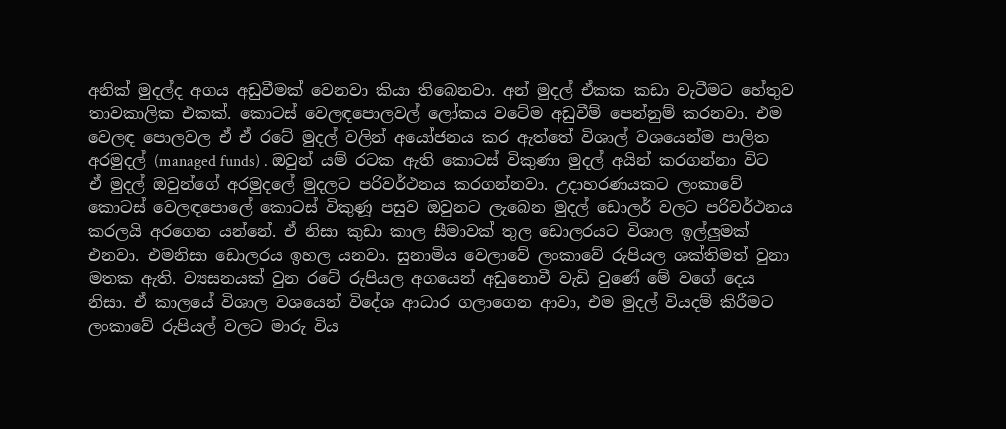අනික් මුදල්ද අගය අඩුවීමක් වෙනවා කියා තිබෙනවා. අන් මුදල් ඒකක කඩා වැටීමට හේතුව තාවකාලික එකක්. කොටස් වෙලඳපොලවල් ලෝකය වටේම අඩුවීම් පෙන්නුම් කරනවා. එම වෙලඳ පොලවල ඒ ඒ රටේ මුදල් වලින් අයෝජනය කර ඇත්තේ විශාල් වශයෙන්ම පාලිත අරමුදල් (managed funds) . ඔවුන් යම් රටක ඇති කොටස් විකුණා මුදල් අයින් කරගන්නා විට ඒ මුදල් ඔවුන්ගේ අරමුදලේ මුදලට පරිවර්ථනය කරගන්නවා. උදාහරණයකට ලංකාවේ කොටස් වෙලඳපොලේ කොටස් විකුණූ පසුව ඔවුනට ලැබෙන මුදල් ඩොලර් වලට පරිවර්ථනය කරලයි අරගෙන යන්නේ. ඒ නිසා කුඩා කාල සීමාවක් තුල ඩොලරයට විශාල ඉල්ලුමක් එනවා. එමනිසා ඩොලරය ඉහල යනවා. සුනාමිය වෙලාවේ ලංකාවේ රුපියල ශක්තිමත් වුනා මතක ඇති. ව්‍යසනයක් වුන රටේ රුපියල අගයෙන් අඩුනොවී වැඩි වුණේ මේ වගේ දෙය නිසා. ඒ කාලයේ විශාල වශයෙන් විදේශ ආධාර ගලාගෙන ආවා, එම මුදල් වියදම් කිරීමට ලංකාවේ රුපියල් වලට මාරු විය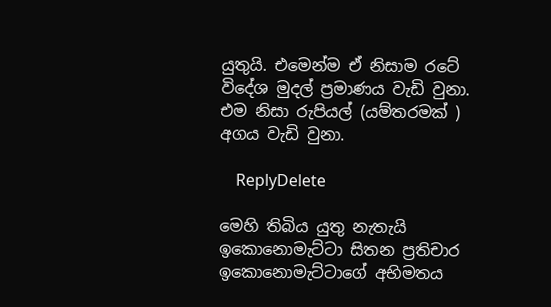යුතුයි. එමෙන්ම ඒ නිසාම රටේ විදේශ මුදල් ප්‍රමාණය වැඩි වුනා. එම නිසා රුපියල් (යම්තරමක් ) අගය වැඩි වුනා.

    ReplyDelete

මෙහි තිබිය යුතු නැතැයි ඉකොනොමැට්ටා සිතන ප්‍රතිචාර ඉකොනොමැට්ටාගේ අභිමතය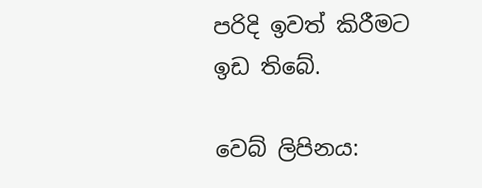පරිදි ඉවත් කිරීමට ඉඩ තිබේ.

වෙබ් ලිපිනය: